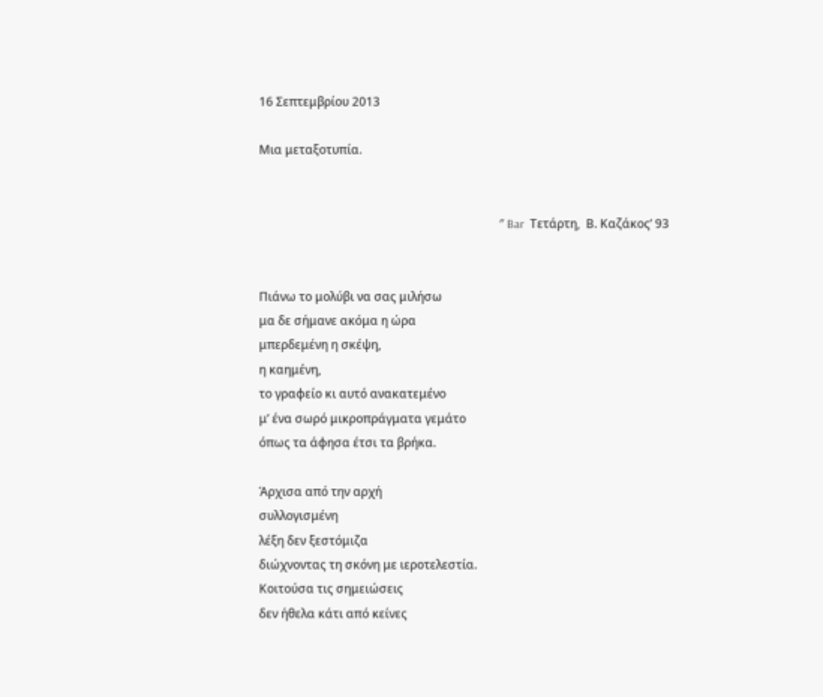16 Σεπτεμβρίου 2013

Μια μεταξοτυπία.


                                                                                ″ Bar  Τετάρτη,  Β. Καζάκος’ 93


Πιάνω το μολύβι να σας μιλήσω
μα δε σήμανε ακόμα η ώρα
μπερδεμένη η σκέψη,
η καημένη,
το γραφείο κι αυτό ανακατεμένο
μ’ ένα σωρό μικροπράγματα γεμάτο
όπως τα άφησα έτσι τα βρήκα.

Άρχισα από την αρχή
συλλογισμένη
λέξη δεν ξεστόμιζα
διώχνοντας τη σκόνη με ιεροτελεστία.
Κοιτούσα τις σημειώσεις
δεν ήθελα κάτι από κείνες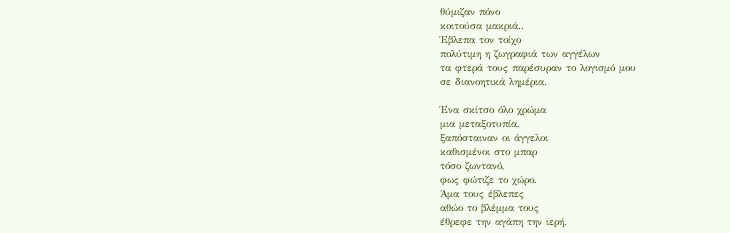θύμιζαν πόνο
κοιτούσα μακριά..
Έβλεπα τον τοίχο
πολύτιμη η ζωγραφιά των αγγέλων
τα φτερά τους παρέσυραν το λογισμό μου
σε διανοητικά λημέρια.

Ένα σκίτσο όλο χρώμα
μια μεταξοτυπία,
ξαπόσταιναν οι άγγελοι
καθισμένοι στο μπαρ
τόσο ζωντανό,
φως φώτιζε το χώρο.
Άμα τους έβλεπες
αθώο το βλέμμα τους
έθρεφε την αγάπη την ιερή.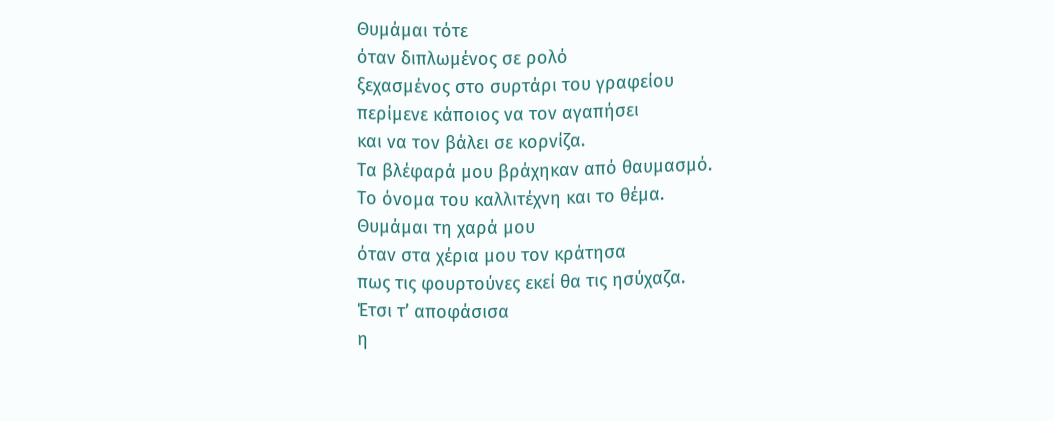Θυμάμαι τότε
όταν διπλωμένος σε ρολό
ξεχασμένος στο συρτάρι του γραφείου
περίμενε κάποιος να τον αγαπήσει
και να τον βάλει σε κορνίζα.
Τα βλέφαρά μου βράχηκαν από θαυμασμό.
Το όνομα του καλλιτέχνη και το θέμα.
Θυμάμαι τη χαρά μου
όταν στα χέρια μου τον κράτησα
πως τις φουρτούνες εκεί θα τις ησύχαζα.
Έτσι τ’ αποφάσισα
η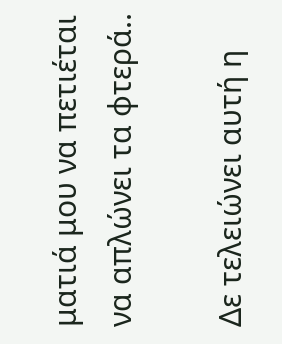ματιά μου να πετιέται
να απλώνει τα φτερά..

Δε τελειώνει αυτή η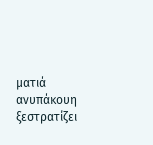ματιά
ανυπάκουη ξεστρατίζει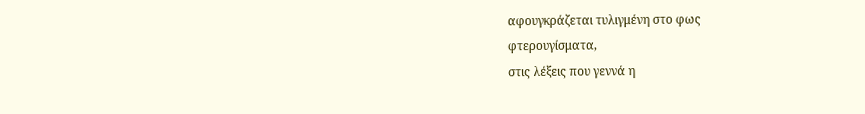αφουγκράζεται τυλιγμένη στο φως
φτερουγίσματα,
στις λέξεις που γεννά η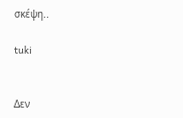σκέψη..

tuki


Δεν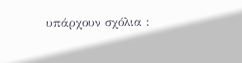υπάρχουν σχόλια :